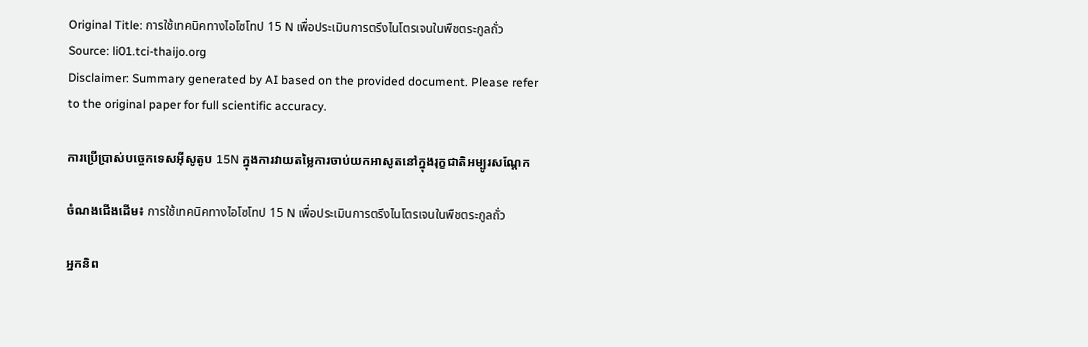Original Title: การใช้เทคนิคทางไอโซโทป 15 N เพื่อประเมินการตรึงไนโตรเจนในพืชตระกูลถั่ว
Source: li01.tci-thaijo.org
Disclaimer: Summary generated by AI based on the provided document. Please refer to the original paper for full scientific accuracy.

ការប្រើប្រាស់បច្ចេកទេសអ៊ីសូតូប 15N ក្នុងការវាយតម្លៃការចាប់យកអាសូតនៅក្នុងរុក្ខជាតិអម្បូរសណ្តែក

ចំណងជើងដើម៖ การใช้เทคนิคทางไอโซโทป 15 N เพื่อประเมินการตรึงไนโตรเจนในพืชตระกูลถั่ว

អ្នកនិព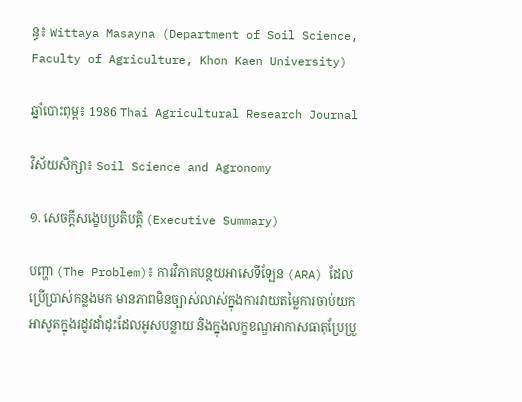ន្ធ៖ Wittaya Masayna (Department of Soil Science, Faculty of Agriculture, Khon Kaen University)

ឆ្នាំបោះពុម្ព៖ 1986 Thai Agricultural Research Journal

វិស័យសិក្សា៖ Soil Science and Agronomy

១. សេចក្តីសង្ខេបប្រតិបត្តិ (Executive Summary)

បញ្ហា (The Problem)៖ ការវិភាគបន្ថយអាសេទីឡែន (ARA) ដែលប្រើប្រាស់កន្លងមក មានភាពមិនច្បាស់លាស់ក្នុងការវាយតម្លៃការចាប់យកអាសូតក្នុងរដូវដាំដុះដែលអូសបន្លាយ និងក្នុងលក្ខខណ្ឌអាកាសធាតុប្រែប្រួ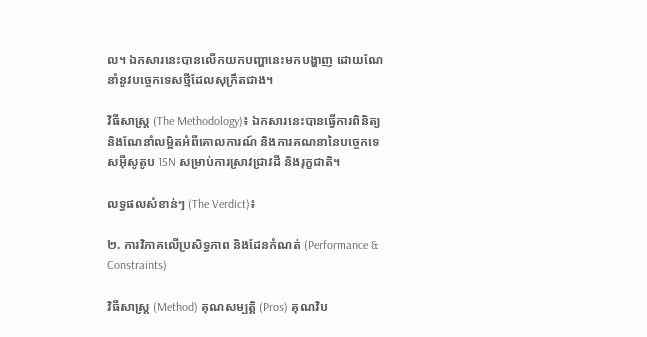ល។ ឯកសារនេះបានលើកយកបញ្ហានេះមកបង្ហាញ ដោយណែនាំនូវបច្ចេកទេសថ្មីដែលសុក្រឹតជាង។

វិធីសាស្ត្រ (The Methodology)៖ ឯកសារនេះបានធ្វើការពិនិត្យ និងណែនាំលម្អិតអំពីគោលការណ៍ និងការគណនានៃបច្ចេកទេសអ៊ីសូតូប 15N សម្រាប់ការស្រាវជ្រាវដី និងរុក្ខជាតិ។

លទ្ធផលសំខាន់ៗ (The Verdict)៖

២. ការវិភាគលើប្រសិទ្ធភាព និងដែនកំណត់ (Performance & Constraints)

វិធីសាស្ត្រ (Method) គុណសម្បត្តិ (Pros) គុណវិប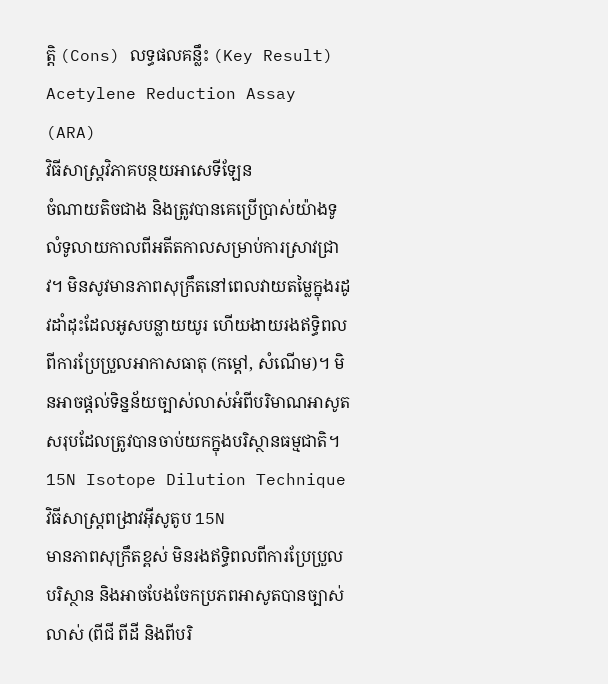ត្តិ (Cons) លទ្ធផលគន្លឹះ (Key Result)
Acetylene Reduction Assay (ARA)
វិធីសាស្ត្រវិភាគបន្ថយអាសេទីឡែន
ចំណាយតិចជាង និងត្រូវបានគេប្រើប្រាស់យ៉ាងទូលំទូលាយកាលពីអតីតកាលសម្រាប់ការស្រាវជ្រាវ។ មិនសូវមានភាពសុក្រឹតនៅពេលវាយតម្លៃក្នុងរដូវដាំដុះដែលអូសបន្លាយយូរ ហើយងាយរងឥទ្ធិពលពីការប្រែប្រួលអាកាសធាតុ (កម្តៅ, សំណើម)។ មិនអាចផ្តល់ទិន្នន័យច្បាស់លាស់អំពីបរិមាណអាសូតសរុបដែលត្រូវបានចាប់យកក្នុងបរិស្ថានធម្មជាតិ។
15N Isotope Dilution Technique
វិធីសាស្ត្រពង្រាវអ៊ីសូតូប 15N
មានភាពសុក្រឹតខ្ពស់ មិនរងឥទ្ធិពលពីការប្រែប្រួលបរិស្ថាន និងអាចបែងចែកប្រភពអាសូតបានច្បាស់លាស់ (ពីជី ពីដី និងពីបរិ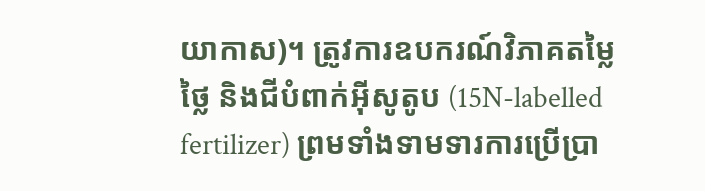យាកាស)។ ត្រូវការឧបករណ៍វិភាគតម្លៃថ្លៃ និងជីបំពាក់អ៊ីសូតូប (15N-labelled fertilizer) ព្រមទាំងទាមទារការប្រើប្រា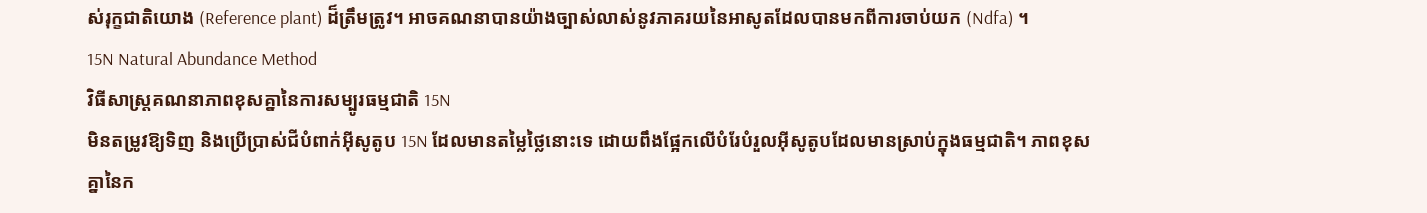ស់រុក្ខជាតិយោង (Reference plant) ដ៏ត្រឹមត្រូវ។ អាចគណនាបានយ៉ាងច្បាស់លាស់នូវភាគរយនៃអាសូតដែលបានមកពីការចាប់យក (Ndfa) ។
15N Natural Abundance Method
វិធីសាស្ត្រគណនាភាពខុសគ្នានៃការសម្បូរធម្មជាតិ 15N
មិនតម្រូវឱ្យទិញ និងប្រើប្រាស់ជីបំពាក់អ៊ីសូតូប 15N ដែលមានតម្លៃថ្លៃនោះទេ ដោយពឹងផ្អែកលើបំរែបំរួលអ៊ីសូតូបដែលមានស្រាប់ក្នុងធម្មជាតិ។ ភាពខុសគ្នានៃក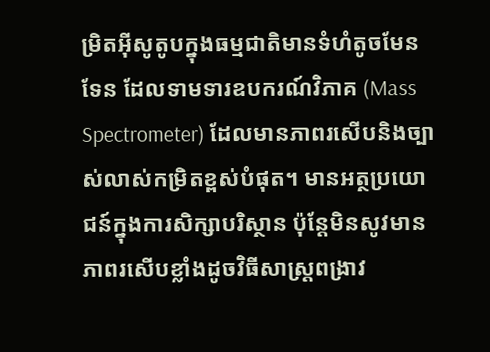ម្រិតអ៊ីសូតូបក្នុងធម្មជាតិមានទំហំតូចមែនទែន ដែលទាមទារឧបករណ៍វិភាគ (Mass Spectrometer) ដែលមានភាពរសើបនិងច្បាស់លាស់កម្រិតខ្ពស់បំផុត។ មានអត្ថប្រយោជន៍ក្នុងការសិក្សាបរិស្ថាន ប៉ុន្តែមិនសូវមានភាពរសើបខ្លាំងដូចវិធីសាស្ត្រពង្រាវ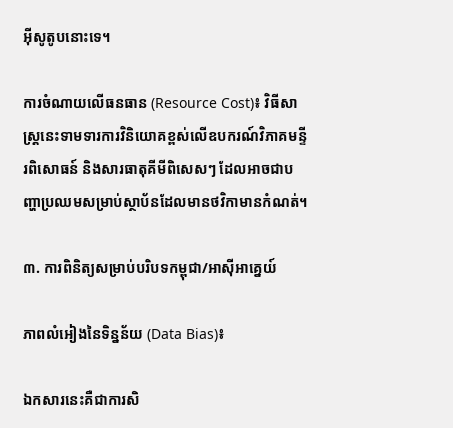អ៊ីសូតូបនោះទេ។

ការចំណាយលើធនធាន (Resource Cost)៖ វិធីសាស្ត្រនេះទាមទារការវិនិយោគខ្ពស់លើឧបករណ៍វិភាគមន្ទីរពិសោធន៍ និងសារធាតុគីមីពិសេសៗ ដែលអាចជាបញ្ហាប្រឈមសម្រាប់ស្ថាប័នដែលមានថវិកាមានកំណត់។

៣. ការពិនិត្យសម្រាប់បរិបទកម្ពុជា/អាស៊ីអាគ្នេយ៍

ភាពលំអៀងនៃទិន្នន័យ (Data Bias)៖

ឯកសារនេះគឺជាការសិ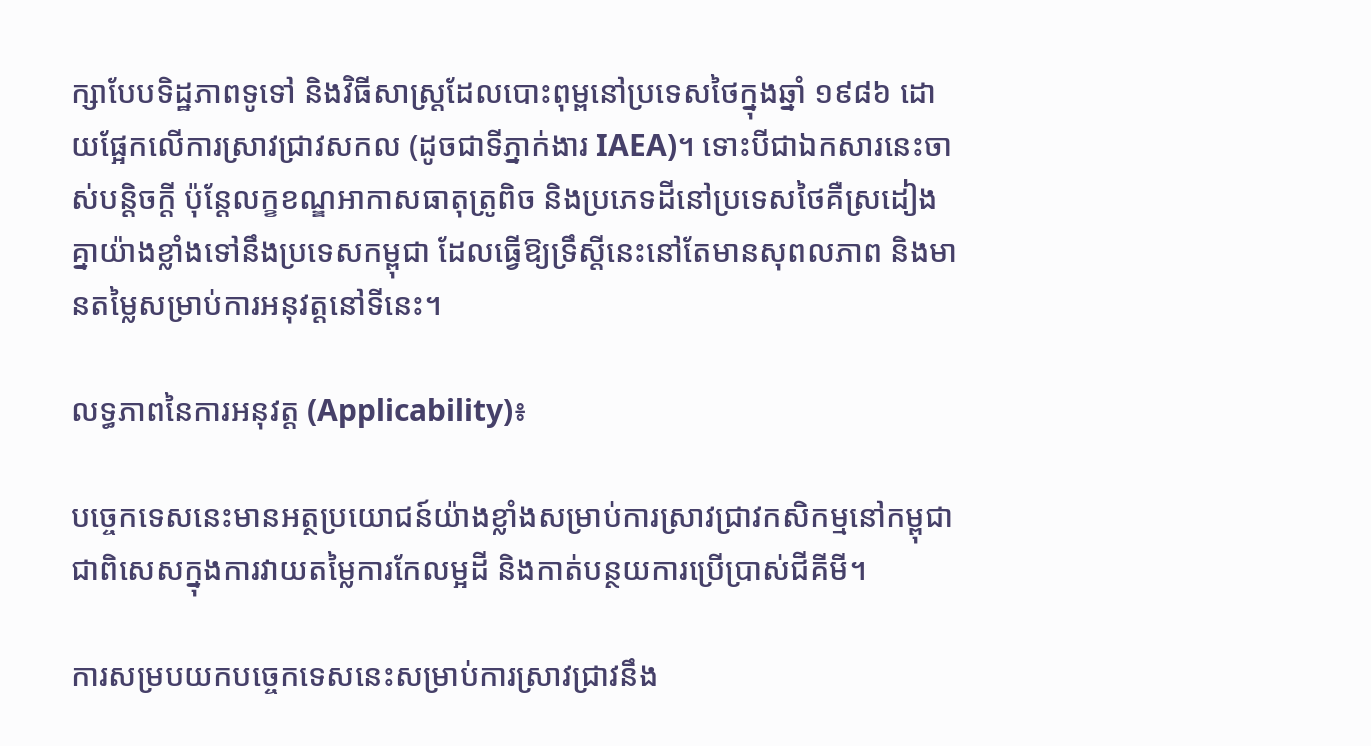ក្សាបែបទិដ្ឋភាពទូទៅ និងវិធីសាស្ត្រដែលបោះពុម្ពនៅប្រទេសថៃក្នុងឆ្នាំ ១៩៨៦ ដោយផ្អែកលើការស្រាវជ្រាវសកល (ដូចជាទីភ្នាក់ងារ IAEA)។ ទោះបីជាឯកសារនេះចាស់បន្តិចក្តី ប៉ុន្តែលក្ខខណ្ឌអាកាសធាតុត្រូពិច និងប្រភេទដីនៅប្រទេសថៃគឺស្រដៀងគ្នាយ៉ាងខ្លាំងទៅនឹងប្រទេសកម្ពុជា ដែលធ្វើឱ្យទ្រឹស្តីនេះនៅតែមានសុពលភាព និងមានតម្លៃសម្រាប់ការអនុវត្តនៅទីនេះ។

លទ្ធភាពនៃការអនុវត្ត (Applicability)៖

បច្ចេកទេសនេះមានអត្ថប្រយោជន៍យ៉ាងខ្លាំងសម្រាប់ការស្រាវជ្រាវកសិកម្មនៅកម្ពុជា ជាពិសេសក្នុងការវាយតម្លៃការកែលម្អដី និងកាត់បន្ថយការប្រើប្រាស់ជីគីមី។

ការសម្របយកបច្ចេកទេសនេះសម្រាប់ការស្រាវជ្រាវនឹង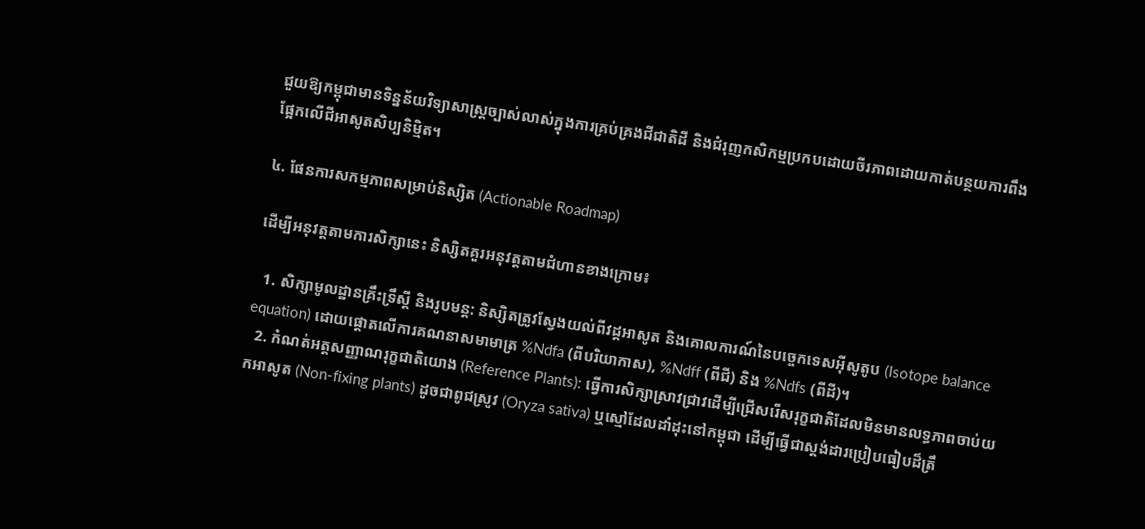ជួយឱ្យកម្ពុជាមានទិន្នន័យវិទ្យាសាស្ត្រច្បាស់លាស់ក្នុងការគ្រប់គ្រងជីជាតិដី និងជំរុញកសិកម្មប្រកបដោយចីរភាពដោយកាត់បន្ថយការពឹងផ្អែកលើជីអាសូតសិប្បនិម្មិត។

៤. ផែនការសកម្មភាពសម្រាប់និស្សិត (Actionable Roadmap)

ដើម្បីអនុវត្តតាមការសិក្សានេះ និស្សិតគួរអនុវត្តតាមជំហានខាងក្រោម៖

  1. សិក្សាមូលដ្ឋានគ្រឹះទ្រឹស្តី និងរូបមន្ត: និស្សិតត្រូវស្វែងយល់ពីវដ្តអាសូត និងគោលការណ៍នៃបច្ចេកទេសអ៊ីសូតូប (Isotope balance equation) ដោយផ្តោតលើការគណនាសមាមាត្រ %Ndfa (ពីបរិយាកាស), %Ndff (ពីជី) និង %Ndfs (ពីដី)។
  2. កំណត់អត្តសញ្ញាណរុក្ខជាតិយោង (Reference Plants): ធ្វើការសិក្សាស្រាវជ្រាវដើម្បីជ្រើសរើសរុក្ខជាតិដែលមិនមានលទ្ធភាពចាប់យកអាសូត (Non-fixing plants) ដូចជាពូជស្រូវ (Oryza sativa) ឬស្មៅដែលដាំដុះនៅកម្ពុជា ដើម្បីធ្វើជាស្តង់ដារប្រៀបធៀបដ៏ត្រឹ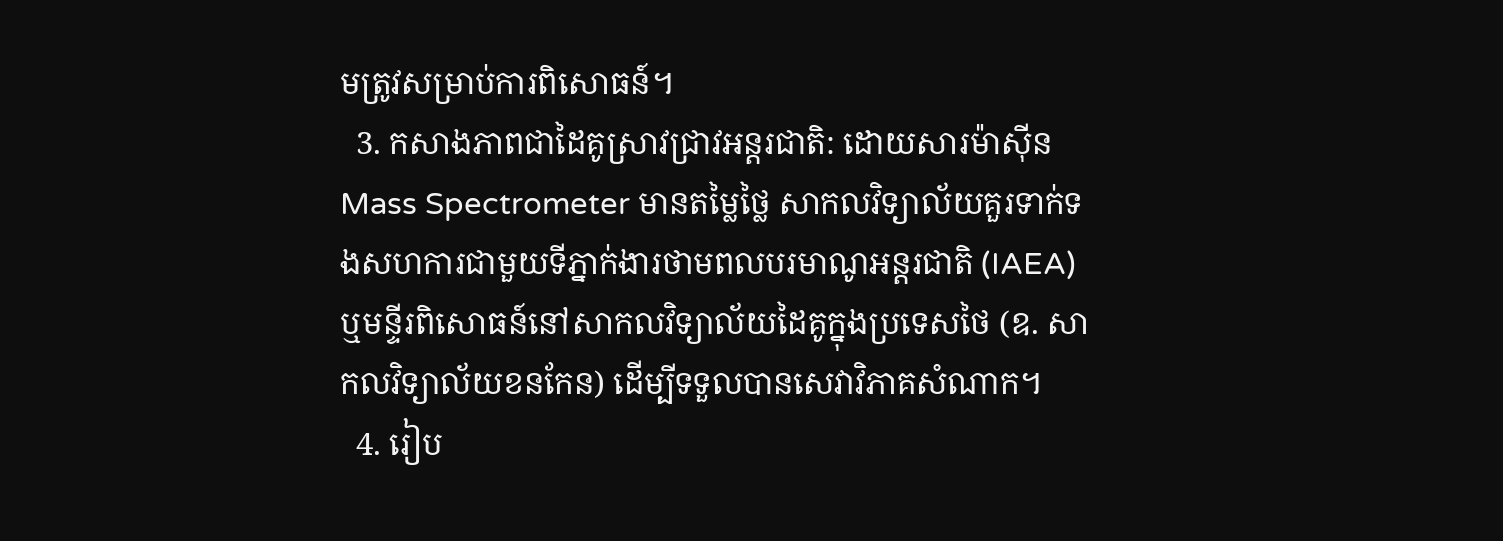មត្រូវសម្រាប់ការពិសោធន៍។
  3. កសាងភាពជាដៃគូស្រាវជ្រាវអន្តរជាតិ: ដោយសារម៉ាស៊ីន Mass Spectrometer មានតម្លៃថ្លៃ សាកលវិទ្យាល័យគួរទាក់ទងសហការជាមួយទីភ្នាក់ងារថាមពលបរមាណូអន្តរជាតិ (IAEA) ឬមន្ទីរពិសោធន៍នៅសាកលវិទ្យាល័យដៃគូក្នុងប្រទេសថៃ (ឧ. សាកលវិទ្យាល័យខនកែន) ដើម្បីទទួលបានសេវាវិភាគសំណាក។
  4. រៀប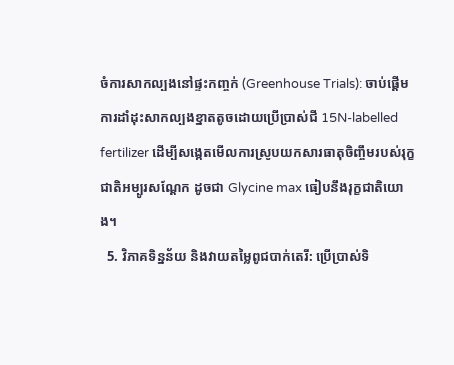ចំការសាកល្បងនៅផ្ទះកញ្ចក់ (Greenhouse Trials): ចាប់ផ្តើមការដាំដុះសាកល្បងខ្នាតតូចដោយប្រើប្រាស់ជី 15N-labelled fertilizer ដើម្បីសង្កេតមើលការស្រូបយកសារធាតុចិញ្ចឹមរបស់រុក្ខជាតិអម្បូរសណ្តែក ដូចជា Glycine max ធៀបនឹងរុក្ខជាតិយោង។
  5. វិភាគទិន្នន័យ និងវាយតម្លៃពូជបាក់តេរី: ប្រើប្រាស់ទិ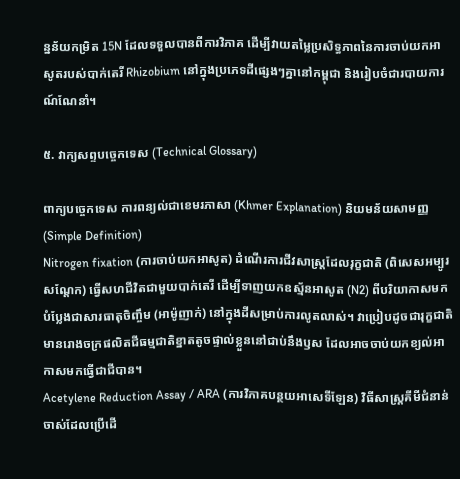ន្នន័យកម្រិត 15N ដែលទទួលបានពីការវិភាគ ដើម្បីវាយតម្លៃប្រសិទ្ធភាពនៃការចាប់យកអាសូតរបស់បាក់តេរី Rhizobium នៅក្នុងប្រភេទដីផ្សេងៗគ្នានៅកម្ពុជា និងរៀបចំជារបាយការណ៍ណែនាំ។

៥. វាក្យសព្ទបច្ចេកទេស (Technical Glossary)

ពាក្យបច្ចេកទេស ការពន្យល់ជាខេមរភាសា (Khmer Explanation) និយមន័យសាមញ្ញ (Simple Definition)
Nitrogen fixation (ការចាប់យកអាសូត) ដំណើរការជីវសាស្ត្រដែលរុក្ខជាតិ (ពិសេសអម្បូរសណ្តែក) ធ្វើសហជីវិតជាមួយបាក់តេរី ដើម្បីទាញយកឧស្ម័នអាសូត (N2) ពីបរិយាកាសមកបំប្លែងជាសារធាតុចិញ្ចឹម (អាម៉ូញាក់) នៅក្នុងដីសម្រាប់ការលូតលាស់។ វាប្រៀបដូចជារុក្ខជាតិមានរោងចក្រផលិតជីធម្មជាតិខ្នាតតូចផ្ទាល់ខ្លួននៅជាប់នឹងឫស ដែលអាចចាប់យកខ្យល់អាកាសមកធ្វើជាជីបាន។
Acetylene Reduction Assay / ARA (ការវិភាគបន្ថយអាសេទីឡែន) វិធីសាស្ត្រគីមីជំនាន់ចាស់ដែលប្រើដើ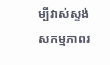ម្បីវាស់ស្ទង់សកម្មភាពរ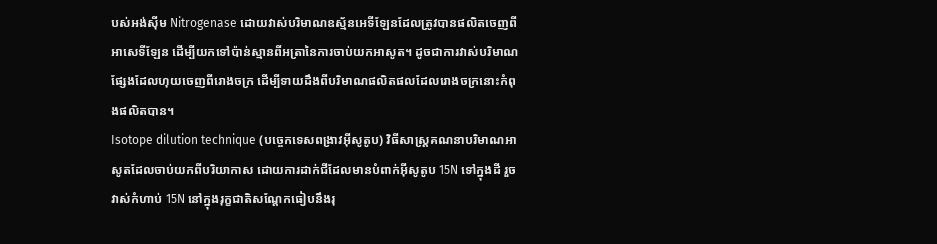បស់អង់ស៊ីម Nitrogenase ដោយវាស់បរិមាណឧស្ម័នអេទីឡែនដែលត្រូវបានផលិតចេញពីអាសេទីឡែន ដើម្បីយកទៅប៉ាន់ស្មានពីអត្រានៃការចាប់យកអាសូត។ ដូចជាការវាស់បរិមាណផ្សែងដែលហុយចេញពីរោងចក្រ ដើម្បីទាយដឹងពីបរិមាណផលិតផលដែលរោងចក្រនោះកំពុងផលិតបាន។
Isotope dilution technique (បច្ចេកទេសពង្រាវអ៊ីសូតូប) វិធីសាស្ត្រគណនាបរិមាណអាសូតដែលចាប់យកពីបរិយាកាស ដោយការដាក់ជីដែលមានបំពាក់អ៊ីសូតូប 15N ទៅក្នុងដី រួចវាស់កំហាប់ 15N នៅក្នុងរុក្ខជាតិសណ្តែកធៀបនឹងរុ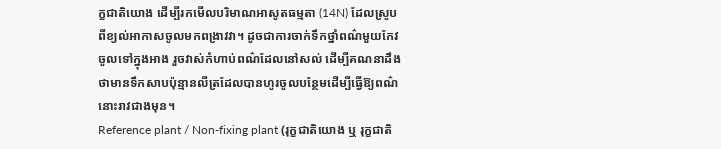ក្ខជាតិយោង ដើម្បីរកមើលបរិមាណអាសូតធម្មតា (14N) ដែលស្រូបពីខ្យល់អាកាសចូលមកពង្រាវវា។ ដូចជាការចាក់ទឹកថ្នាំពណ៌មួយកែវចូលទៅក្នុងអាង រួចវាស់កំហាប់ពណ៌ដែលនៅសល់ ដើម្បីគណនាដឹងថាមានទឹកសាបប៉ុន្មានលីត្រដែលបានហូរចូលបន្ថែមដើម្បីធ្វើឱ្យពណ៌នោះរាវជាងមុន។
Reference plant / Non-fixing plant (រុក្ខជាតិយោង ឬ រុក្ខជាតិ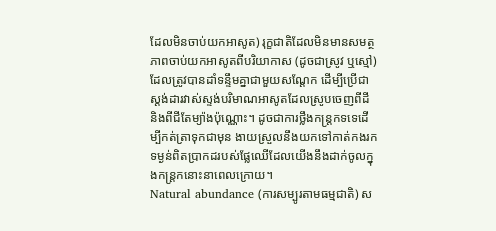ដែលមិនចាប់យកអាសូត) រុក្ខជាតិដែលមិនមានសមត្ថភាពចាប់យកអាសូតពីបរិយាកាស (ដូចជាស្រូវ ឬស្មៅ) ដែលត្រូវបានដាំទន្ទឹមគ្នាជាមួយសណ្តែក ដើម្បីប្រើជាស្តង់ដារវាស់ស្ទង់បរិមាណអាសូតដែលស្រូបចេញពីដី និងពីជីតែម្យ៉ាងប៉ុណ្ណោះ។ ដូចជាការថ្លឹងកន្ត្រកទទេដើម្បីកត់ត្រាទុកជាមុន ងាយស្រួលនឹងយកទៅកាត់កងរកទម្ងន់ពិតប្រាកដរបស់ផ្លែឈើដែលយើងនឹងដាក់ចូលក្នុងកន្ត្រកនោះនាពេលក្រោយ។
Natural abundance (ការសម្បូរតាមធម្មជាតិ) ស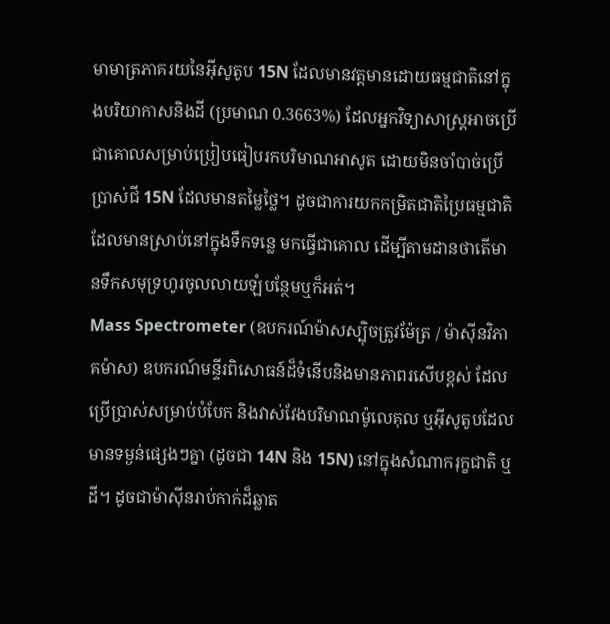មាមាត្រភាគរយនៃអ៊ីសូតូប 15N ដែលមានវត្តមានដោយធម្មជាតិនៅក្នុងបរិយាកាសនិងដី (ប្រមាណ 0.3663%) ដែលអ្នកវិទ្យាសាស្ត្រអាចប្រើជាគោលសម្រាប់ប្រៀបធៀបរកបរិមាណអាសូត ដោយមិនចាំបាច់ប្រើប្រាស់ជី 15N ដែលមានតម្លៃថ្លៃ។ ដូចជាការយកកម្រិតជាតិប្រៃធម្មជាតិដែលមានស្រាប់នៅក្នុងទឹកទន្លេ មកធ្វើជាគោល ដើម្បីតាមដានថាតើមានទឹកសមុទ្រហូរចូលលាយឡំបន្ថែមឬក៏អត់។
Mass Spectrometer (ឧបករណ៍ម៉ាសស្ប៉ិចត្រូវម៉ែត្រ / ម៉ាស៊ីនវិភាគម៉ាស) ឧបករណ៍មន្ទីរពិសោធន៍ដ៏ទំនើបនិងមានភាពរសើបខ្ពស់ ដែលប្រើប្រាស់សម្រាប់បំបែក និងវាស់វែងបរិមាណម៉ូលេគុល ឬអ៊ីសូតូបដែលមានទម្ងន់ផ្សេងៗគ្នា (ដូចជា 14N និង 15N) នៅក្នុងសំណាករុក្ខជាតិ ឬដី។ ដូចជាម៉ាស៊ីនរាប់កាក់ដ៏ឆ្លាត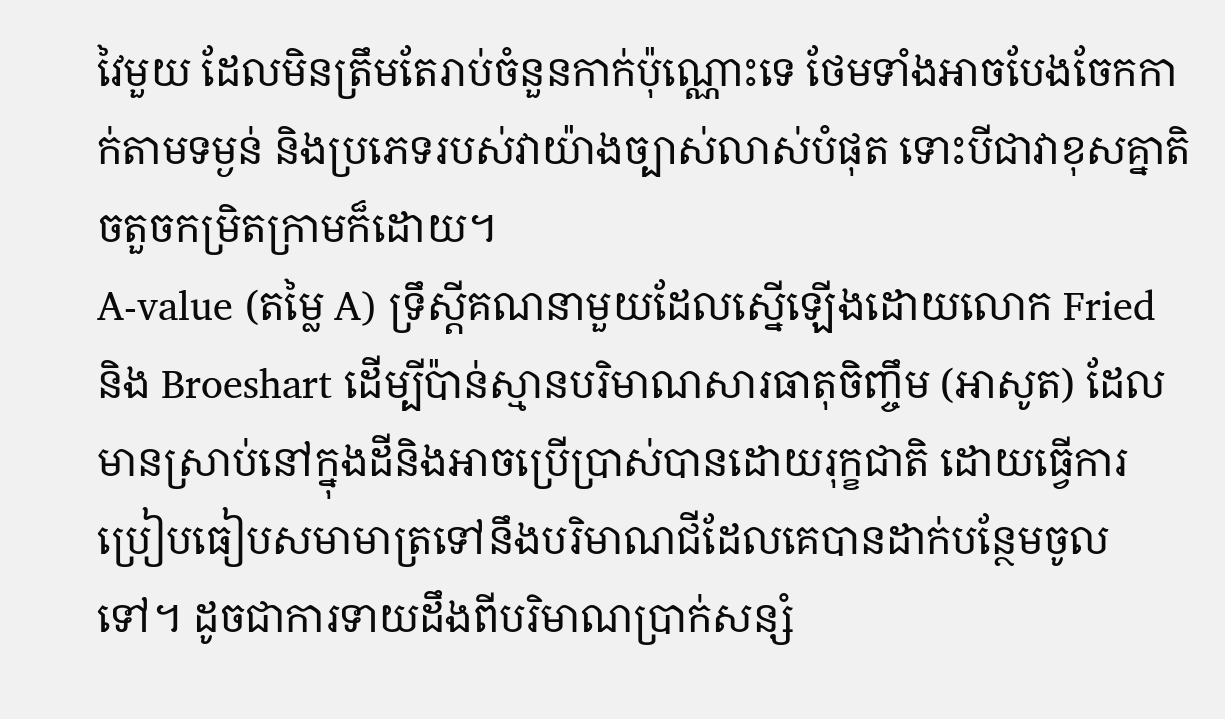វៃមួយ ដែលមិនត្រឹមតែរាប់ចំនួនកាក់ប៉ុណ្ណោះទេ ថែមទាំងអាចបែងចែកកាក់តាមទម្ងន់ និងប្រភេទរបស់វាយ៉ាងច្បាស់លាស់បំផុត ទោះបីជាវាខុសគ្នាតិចតួចកម្រិតក្រាមក៏ដោយ។
A-value (តម្លៃ A) ទ្រឹស្តីគណនាមួយដែលស្នើឡើងដោយលោក Fried និង Broeshart ដើម្បីប៉ាន់ស្មានបរិមាណសារធាតុចិញ្ចឹម (អាសូត) ដែលមានស្រាប់នៅក្នុងដីនិងអាចប្រើប្រាស់បានដោយរុក្ខជាតិ ដោយធ្វើការប្រៀបធៀបសមាមាត្រទៅនឹងបរិមាណជីដែលគេបានដាក់បន្ថែមចូលទៅ។ ដូចជាការទាយដឹងពីបរិមាណប្រាក់សន្សំ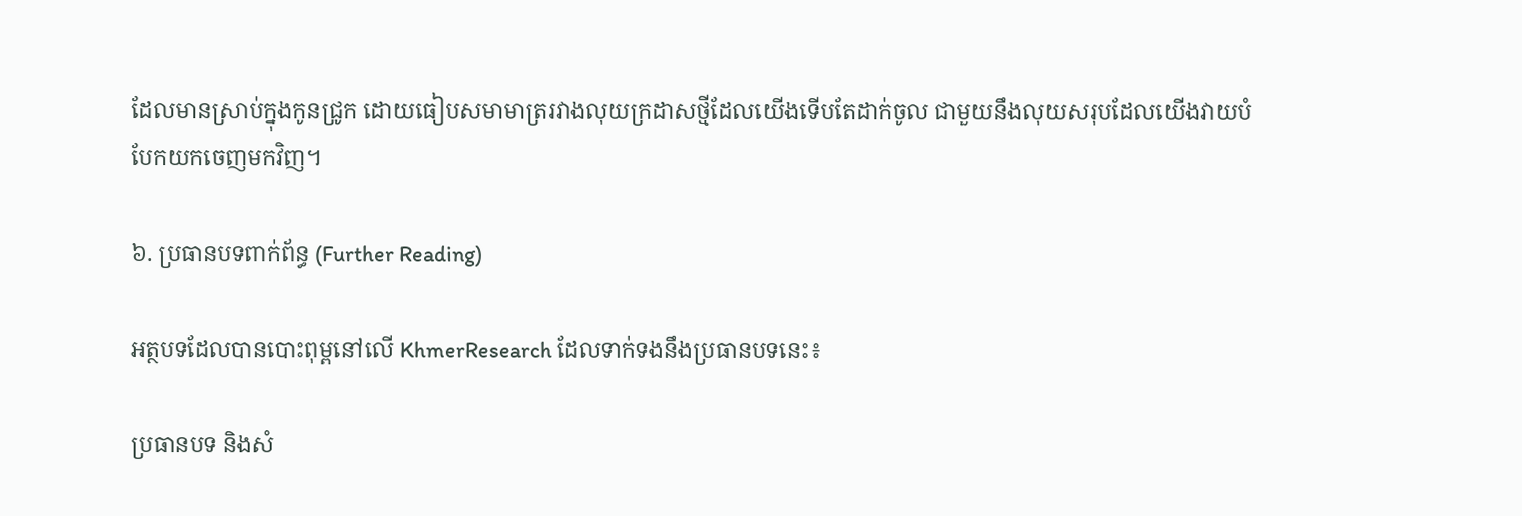ដែលមានស្រាប់ក្នុងកូនជ្រូក ដោយធៀបសមាមាត្ររវាងលុយក្រដាសថ្មីដែលយើងទើបតែដាក់ចូល ជាមួយនឹងលុយសរុបដែលយើងវាយបំបែកយកចេញមកវិញ។

៦. ប្រធានបទពាក់ព័ន្ធ (Further Reading)

អត្ថបទដែលបានបោះពុម្ពនៅលើ KhmerResearch ដែលទាក់ទងនឹងប្រធានបទនេះ៖

ប្រធានបទ និងសំ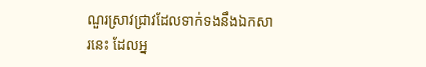ណួរស្រាវជ្រាវដែលទាក់ទងនឹងឯកសារនេះ ដែលអ្ន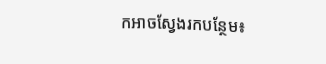កអាចស្វែងរកបន្ថែម៖